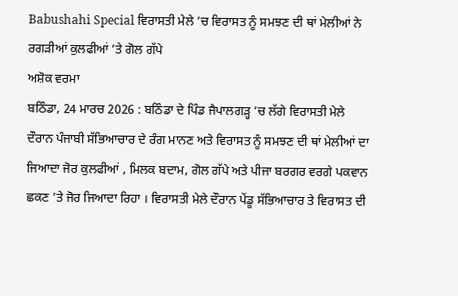Babushahi Special ਵਿਰਾਸਤੀ ਮੇਲੇ ’ਚ ਵਿਰਾਸਤ ਨੂੰ ਸਮਝਣ ਦੀ ਥਾਂ ਮੇਲੀਆਂ ਨੇ ਰਗੜੀਆਂ ਕੁਲਫੀਆਂ ’ਤੇ ਗੋਲ ਗੱਪੇ
ਅਸ਼ੋਕ ਵਰਮਾ
ਬਠਿੰਡਾ, 24 ਮਾਰਚ 2026 : ਬਠਿੰਡਾ ਦੇ ਪਿੰਡ ਜੈਪਾਲਗੜ੍ਹ ’ਚ ਲੱਗੇ ਵਿਰਾਸਤੀ ਮੇਲੇ ਦੌਰਾਨ ਪੰਜਾਬੀ ਸੱਭਿਆਚਾਰ ਦੇ ਰੰਗ ਮਾਨਣ ਅਤੇ ਵਿਰਾਸਤ ਨੂੰ ਸਮਝਣ ਦੀ ਥਾਂ ਮੇਲੀਆਂ ਦਾ ਜਿਆਦਾ ਜੋਰ ਕੁਲਫੀਆਂ , ਮਿਲਕ ਬਦਾਮ, ਗੋਲ ਗੱਪੇ ਅਤੇ ਪੀਜਾ ਬਰਗਰ ਵਰਗੇ ਪਕਵਾਨ ਛਕਣ ’ਤੇ ਜੋਰ ਜਿਆਦਾ ਰਿਹਾ । ਵਿਰਾਸਤੀ ਮੇਲੇ ਦੌਰਾਨ ਪੇਂਡੂ ਸੱਭਿਆਚਾਰ ਤੇ ਵਿਰਾਸਤ ਦੀ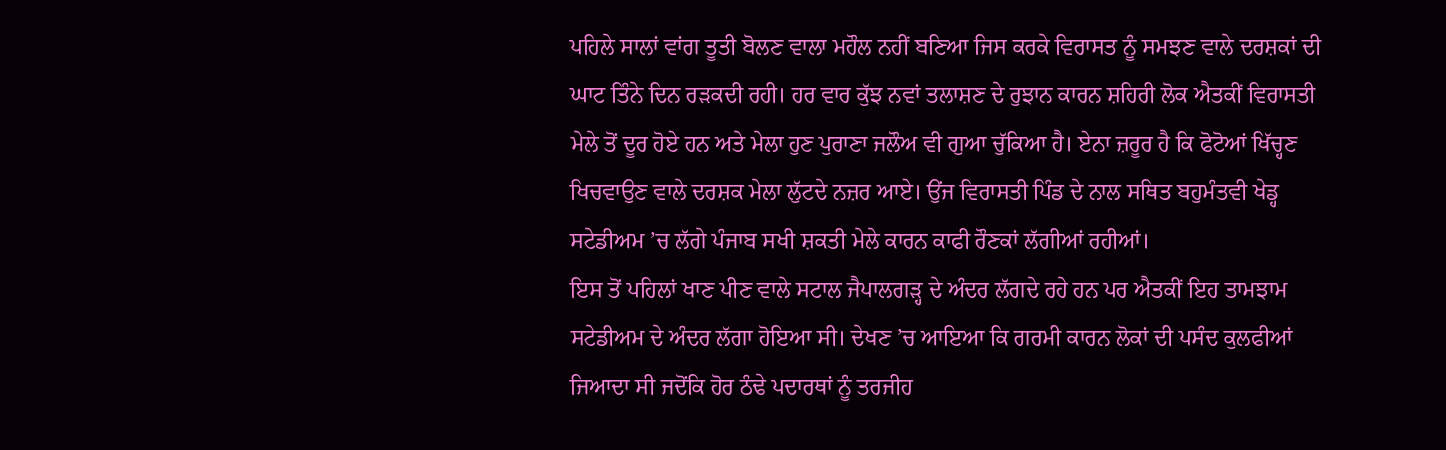ਪਹਿਲੇ ਸਾਲਾਂ ਵਾਂਗ ਤੂਤੀ ਬੋਲਣ ਵਾਲਾ ਮਹੌਲ ਨਹੀਂ ਬਣਿਆ ਜਿਸ ਕਰਕੇ ਵਿਰਾਸਤ ਨੂੰ ਸਮਝਣ ਵਾਲੇ ਦਰਸ਼ਕਾਂ ਦੀ ਘਾਟ ਤਿੰਨੇ ਦਿਨ ਰੜਕਦੀ ਰਹੀ। ਹਰ ਵਾਰ ਕੁੱਝ ਨਵਾਂ ਤਲਾਸ਼ਣ ਦੇ ਰੁਝਾਨ ਕਾਰਨ ਸ਼ਹਿਰੀ ਲੋਕ ਐਤਕੀਂ ਵਿਰਾਸਤੀ ਮੇਲੇ ਤੋਂ ਦੂਰ ਹੋਏ ਹਨ ਅਤੇ ਮੇਲਾ ਹੁਣ ਪੁਰਾਣਾ ਜਲੌਅ ਵੀ ਗੁਆ ਚੁੱਕਿਆ ਹੈ। ਏਨਾ ਜ਼ਰੂਰ ਹੈ ਕਿ ਫੋਟੋਆਂ ਖਿੱਚ੍ਹਣ ਖਿਚਵਾਉਣ ਵਾਲੇ ਦਰਸ਼ਕ ਮੇਲਾ ਲੁੱਟਦੇ ਨਜ਼ਰ ਆਏ। ਉਂਜ ਵਿਰਾਸਤੀ ਪਿੰਡ ਦੇ ਨਾਲ ਸਥਿਤ ਬਹੁਮੰਤਵੀ ਖੇਡ੍ਹ ਸਟੇਡੀਅਮ ’ਚ ਲੱਗੇ ਪੰਜਾਬ ਸਖੀ ਸ਼ਕਤੀ ਮੇਲੇ ਕਾਰਨ ਕਾਫੀ ਰੌਣਕਾਂ ਲੱਗੀਆਂ ਰਹੀਆਂ।
ਇਸ ਤੋਂ ਪਹਿਲਾਂ ਖਾਣ ਪੀਣ ਵਾਲੇ ਸਟਾਲ ਜੈਪਾਲਗੜ੍ਹ ਦੇ ਅੰਦਰ ਲੱਗਦੇ ਰਹੇ ਹਨ ਪਰ ਐਤਕੀਂ ਇਹ ਤਾਮਝਾਮ ਸਟੇਡੀਅਮ ਦੇ ਅੰਦਰ ਲੱਗਾ ਹੋਇਆ ਸੀ। ਦੇਖਣ ’ਚ ਆਇਆ ਕਿ ਗਰਮੀ ਕਾਰਨ ਲੋਕਾਂ ਦੀ ਪਸੰਦ ਕੁਲਫੀਆਂ ਜਿਆਦਾ ਸੀ ਜਦੋਂਕਿ ਹੋਰ ਠੰਢੇ ਪਦਾਰਥਾਂ ਨੂੰ ਤਰਜੀਹ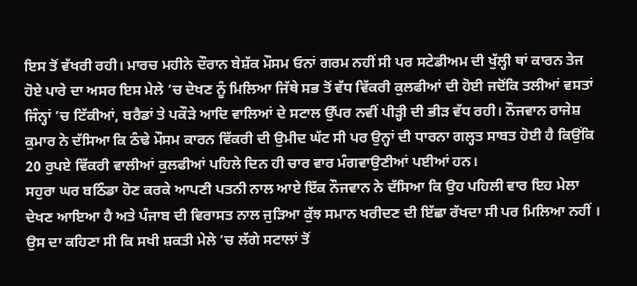ਇਸ ਤੋਂ ਵੱਖਰੀ ਰਹੀ। ਮਾਰਚ ਮਹੀਨੇ ਦੌਰਾਨ ਬੇਸ਼ੱਕ ਮੌਸਮ ਓਨਾਂ ਗਰਮ ਨਹੀਂ ਸੀ ਪਰ ਸਟੇਡੀਅਮ ਦੀ ਖੁੱਲ੍ਹੀ ਥਾਂ ਕਾਰਨ ਤੇਜ ਹੋਏ ਪਾਰੇ ਦਾ ਅਸਰ ਇਸ ਮੇਲੇ ’ਚ ਦੇਖਣ ਨੂੰ ਮਿਲਿਆ ਜਿੱਥੇ ਸਭ ਤੋਂ ਵੱਧ ਵਿੱਕਰੀ ਕੁਲਫੀਆਂ ਦੀ ਹੋਈ ਜਦੋਂਕਿ ਤਲੀਆਂ ਵਸਤਾਂ ਜਿੰਨ੍ਹਾਂ ’ਚ ਟਿੱਕੀਆਂ, ਬਰੈਡਾਂ ਤੇ ਪਕੌੜੇ ਆਦਿ ਵਾਲਿਆਂ ਦੇ ਸਟਾਲ ਉੱਪਰ ਨਵੀਂ ਪੀੜ੍ਹੀ ਦੀ ਭੀੜ ਵੱਧ ਰਹੀ। ਨੌਜਵਾਨ ਰਾਜੇਸ਼ ਕੁਮਾਰ ਨੇ ਦੱਸਿਆ ਕਿ ਠੰਢੇ ਮੌਸਮ ਕਾਰਨ ਵਿੱਕਰੀ ਦੀ ਉਮੀਦ ਘੱਟ ਸੀ ਪਰ ਉਨ੍ਹਾਂ ਦੀ ਧਾਰਨਾ ਗਲ੍ਹਤ ਸਾਬਤ ਹੋਈ ਹੈ ਕਿਉਂਕਿ 20 ਰੁਪਏ ਵਿੱਕਰੀ ਵਾਲੀਆਂ ਕੁਲਫੀਆਂ ਪਹਿਲੇ ਦਿਨ ਹੀ ਚਾਰ ਵਾਰ ਮੰਗਵਾਉਣੀਆਂ ਪਈਆਂ ਹਨ।
ਸਹੁਰਾ ਘਰ ਬਠਿੰਡਾ ਹੋਣ ਕਰਕੇ ਆਪਣੀ ਪਤਨੀ ਨਾਲ ਆਏ ਇੱਕ ਨੌਜਵਾਨ ਨੇ ਦੱਸਿਆ ਕਿ ਉਹ ਪਹਿਲੀ ਵਾਰ ਇਹ ਮੇਲਾ ਦੇਖਣ ਆਇਆ ਹੈ ਅਤੇ ਪੰਜਾਬ ਦੀ ਵਿਰਾਸਤ ਨਾਲ ਜੁੜਿਆ ਕੁੱਝ ਸਮਾਨ ਖਰੀਦਣ ਦੀ ਇੱਛਾ ਰੱਖਦਾ ਸੀ ਪਰ ਮਿਲਿਆ ਨਹੀਂ । ਉਸ ਦਾ ਕਹਿਣਾ ਸੀ ਕਿ ਸਖੀ ਸ਼ਕਤੀ ਮੇਲੇ ’ਚ ਲੱਗੇ ਸਟਾਲਾਂ ਤੋਂ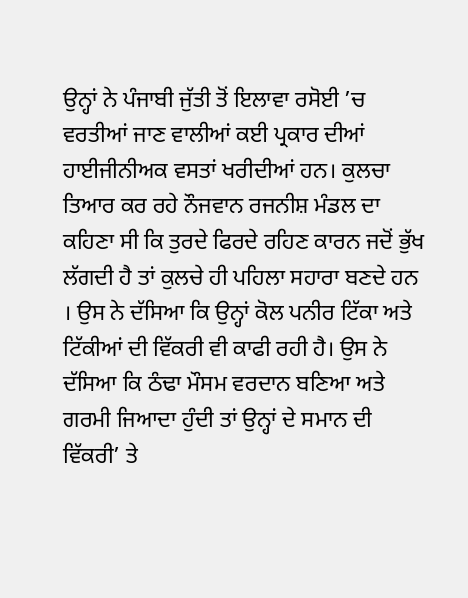ਉਨ੍ਹਾਂ ਨੇ ਪੰਜਾਬੀ ਜੁੱਤੀ ਤੋਂ ਇਲਾਵਾ ਰਸੋਈ ’ਚ ਵਰਤੀਆਂ ਜਾਣ ਵਾਲੀਆਂ ਕਈ ਪ੍ਰਕਾਰ ਦੀਆਂ ਹਾਈਜੀਨੀਅਕ ਵਸਤਾਂ ਖਰੀਦੀਆਂ ਹਨ। ਕੁਲਚਾ ਤਿਆਰ ਕਰ ਰਹੇ ਨੌਜਵਾਨ ਰਜਨੀਸ਼ ਮੰਡਲ ਦਾ ਕਹਿਣਾ ਸੀ ਕਿ ਤੁਰਦੇ ਫਿਰਦੇ ਰਹਿਣ ਕਾਰਨ ਜਦੋਂ ਭੁੱਖ ਲੱਗਦੀ ਹੈ ਤਾਂ ਕੁਲਚੇ ਹੀ ਪਹਿਲਾ ਸਹਾਰਾ ਬਣਦੇ ਹਨ । ਉਸ ਨੇ ਦੱਸਿਆ ਕਿ ਉਨ੍ਹਾਂ ਕੋਲ ਪਨੀਰ ਟਿੱਕਾ ਅਤੇ ਟਿੱਕੀਆਂ ਦੀ ਵਿੱਕਰੀ ਵੀ ਕਾਫੀ ਰਹੀ ਹੈ। ਉਸ ਨੇ ਦੱਸਿਆ ਕਿ ਠੰਢਾ ਮੌਸਮ ਵਰਦਾਨ ਬਣਿਆ ਅਤੇ ਗਰਮੀ ਜਿਆਦਾ ਹੁੰਦੀ ਤਾਂ ਉਨ੍ਹਾਂ ਦੇ ਸਮਾਨ ਦੀ ਵਿੱਕਰੀ’ ਤੇ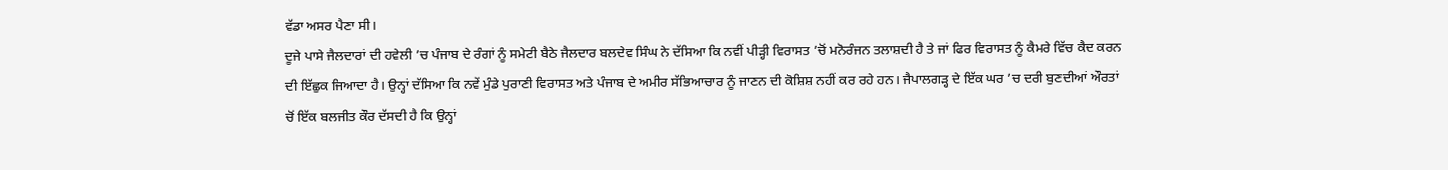ਵੱਡਾ ਅਸਰ ਪੈਣਾ ਸੀ।
ਦੂਜੇ ਪਾਸੇ ਜੈਲਦਾਰਾਂ ਦੀ ਹਵੇਲੀ ’ਚ ਪੰਜਾਬ ਦੇ ਰੰਗਾਂ ਨੂੰ ਸਮੇਟੀ ਬੈਠੇ ਜੈਲਦਾਰ ਬਲਦੇਵ ਸਿੰਘ ਨੇ ਦੱਸਿਆ ਕਿ ਨਵੀਂ ਪੀੜ੍ਹੀ ਵਿਰਾਸਤ ’ਚੋਂ ਮਨੋਰੰਜਨ ਤਲਾਸ਼ਦੀ ਹੈ ਤੇ ਜਾਂ ਫਿਰ ਵਿਰਾਸਤ ਨੂੰ ਕੈਮਰੇ ਵਿੱਚ ਕੈਦ ਕਰਨ ਦੀ ਇੱਛੁਕ ਜਿਆਦਾ ਹੈ। ਉਨ੍ਹਾਂ ਦੱਸਿਆ ਕਿ ਨਵੇਂ ਮੁੰਡੇ ਪੁਰਾਣੀ ਵਿਰਾਸਤ ਅਤੇ ਪੰਜਾਬ ਦੇ ਅਮੀਰ ਸੱਭਿਆਚਾਰ ਨੂੰ ਜਾਣਨ ਦੀ ਕੋਸ਼ਿਸ਼ ਨਹੀਂ ਕਰ ਰਹੇ ਹਨ। ਜੈਪਾਲਗੜ੍ਹ ਦੇ ਇੱਕ ਘਰ ’ਚ ਦਰੀ ਬੁਣਦੀਆਂ ਔਰਤਾਂ ਚੋਂ ਇੱਕ ਬਲਜੀਤ ਕੌਰ ਦੱਸਦੀ ਹੈ ਕਿ ਉਨ੍ਹਾਂ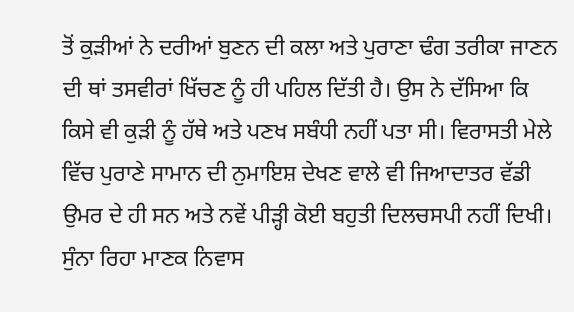ਤੋਂ ਕੁੜੀਆਂ ਨੇ ਦਰੀਆਂ ਬੁਣਨ ਦੀ ਕਲਾ ਅਤੇ ਪੁਰਾਣਾ ਢੰਗ ਤਰੀਕਾ ਜਾਣਨ ਦੀ ਥਾਂ ਤਸਵੀਰਾਂ ਖਿੱਚਣ ਨੂੰ ਹੀ ਪਹਿਲ ਦਿੱਤੀ ਹੈ। ਉਸ ਨੇ ਦੱਸਿਆ ਕਿ ਕਿਸੇ ਵੀ ਕੁੜੀ ਨੂੰ ਹੱਥੇ ਅਤੇ ਪਣਖ ਸਬੰਧੀ ਨਹੀਂ ਪਤਾ ਸੀ। ਵਿਰਾਸਤੀ ਮੇਲੇ ਵਿੱਚ ਪੁਰਾਣੇ ਸਾਮਾਨ ਦੀ ਨੁਮਾਇਸ਼ ਦੇਖਣ ਵਾਲੇ ਵੀ ਜਿਆਦਾਤਰ ਵੱਡੀ ਉਮਰ ਦੇ ਹੀ ਸਨ ਅਤੇ ਨਵੇਂ ਪੀੜ੍ਹੀ ਕੋਈ ਬਹੁਤੀ ਦਿਲਚਸਪੀ ਨਹੀਂ ਦਿਖੀ।
ਸੁੰਨਾ ਰਿਹਾ ਮਾਣਕ ਨਿਵਾਸ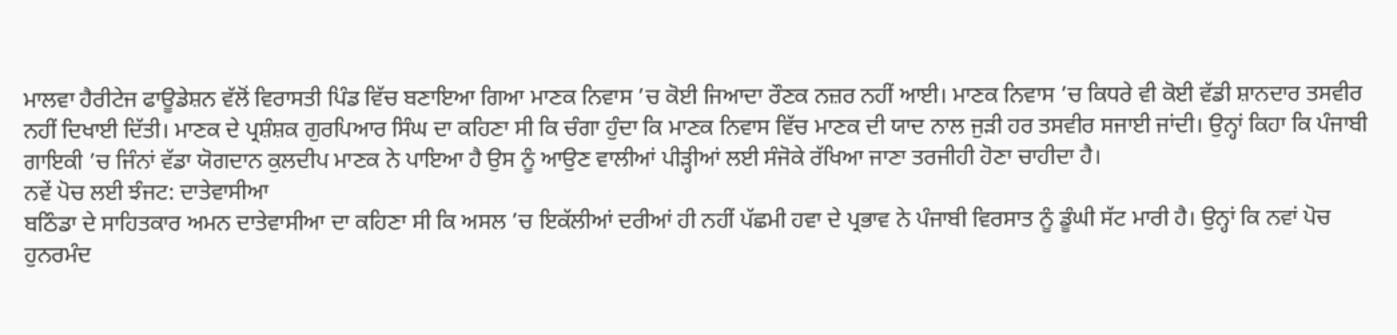ਮਾਲਵਾ ਹੈਰੀਟੇਜ ਫਾਊਡੇਸ਼ਨ ਵੱਲੋਂ ਵਿਰਾਸਤੀ ਪਿੰਡ ਵਿੱਚ ਬਣਾਇਆ ਗਿਆ ਮਾਣਕ ਨਿਵਾਸ ’ਚ ਕੋਈ ਜਿਆਦਾ ਰੌਣਕ ਨਜ਼ਰ ਨਹੀਂ ਆਈ। ਮਾਣਕ ਨਿਵਾਸ ’ਚ ਕਿਧਰੇ ਵੀ ਕੋਈ ਵੱਡੀ ਸ਼ਾਨਦਾਰ ਤਸਵੀਰ ਨਹੀਂ ਦਿਖਾਈ ਦਿੱਤੀ। ਮਾਣਕ ਦੇ ਪ੍ਰਸ਼ੰਸ਼ਕ ਗੁਰਪਿਆਰ ਸਿੰਘ ਦਾ ਕਹਿਣਾ ਸੀ ਕਿ ਚੰਗਾ ਹੁੰਦਾ ਕਿ ਮਾਣਕ ਨਿਵਾਸ ਵਿੱਚ ਮਾਣਕ ਦੀ ਯਾਦ ਨਾਲ ਜੁੜੀ ਹਰ ਤਸਵੀਰ ਸਜਾਈ ਜਾਂਦੀ। ਉਨ੍ਹਾਂ ਕਿਹਾ ਕਿ ਪੰਜਾਬੀ ਗਾਇਕੀ ’ਚ ਜਿੰਨਾਂ ਵੱਡਾ ਯੋਗਦਾਨ ਕੁਲਦੀਪ ਮਾਣਕ ਨੇ ਪਾਇਆ ਹੈ ਉਸ ਨੂੰ ਆਉਣ ਵਾਲੀਆਂ ਪੀੜ੍ਹੀਆਂ ਲਈ ਸੰਜੋਕੇ ਰੱਖਿਆ ਜਾਣਾ ਤਰਜੀਹੀ ਹੋਣਾ ਚਾਹੀਦਾ ਹੈ।
ਨਵੇਂ ਪੋਚ ਲਈ ਝੰਜਟ: ਦਾਤੇਵਾਸੀਆ
ਬਠਿੰਡਾ ਦੇ ਸਾਹਿਤਕਾਰ ਅਮਨ ਦਾਤੇਵਾਸੀਆ ਦਾ ਕਹਿਣਾ ਸੀ ਕਿ ਅਸਲ ’ਚ ਇਕੱਲੀਆਂ ਦਰੀਆਂ ਹੀ ਨਹੀਂ ਪੱਛਮੀ ਹਵਾ ਦੇ ਪ੍ਰਭਾਵ ਨੇ ਪੰਜਾਬੀ ਵਿਰਸਾਤ ਨੂੰ ਡੂੰਘੀ ਸੱਟ ਮਾਰੀ ਹੈ। ਉਨ੍ਹਾਂ ਕਿ ਨਵਾਂ ਪੋਚ ਹੁਨਰਮੰਦ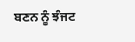ਬਣਨ ਨੂੰ ਝੰਜਟ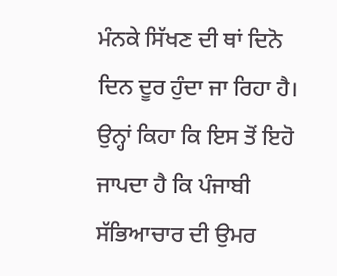ਮੰਨਕੇ ਸਿੱਖਣ ਦੀ ਥਾਂ ਦਿਨੋ ਦਿਨ ਦੂਰ ਹੁੰਦਾ ਜਾ ਰਿਹਾ ਹੈ। ਉਨ੍ਹਾਂ ਕਿਹਾ ਕਿ ਇਸ ਤੋਂ ਇਹੋ ਜਾਪਦਾ ਹੈ ਕਿ ਪੰਜਾਬੀ ਸੱਭਿਆਚਾਰ ਦੀ ਉਮਰ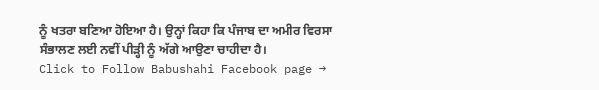ਨੂੰ ਖਤਰਾ ਬਣਿਆ ਹੋਇਆ ਹੈ। ਉਨ੍ਹਾਂ ਕਿਹਾ ਕਿ ਪੰਜਾਬ ਦਾ ਅਮੀਰ ਵਿਰਸਾ ਸੰਭਾਲਣ ਲਈ ਨਵੀਂ ਪੀੜ੍ਹੀ ਨੂੰ ਅੱਗੇ ਆਉਣਾ ਚਾਹੀਦਾ ਹੈ।
Click to Follow Babushahi Facebook page →